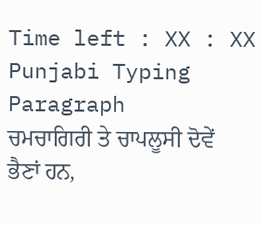Time left : XX : XX
Punjabi Typing Paragraph
ਚਮਚਾਗਿਰੀ ਤੇ ਚਾਪਲੂਸੀ ਦੋਵੇਂ ਭੈਣਾਂ ਹਨ,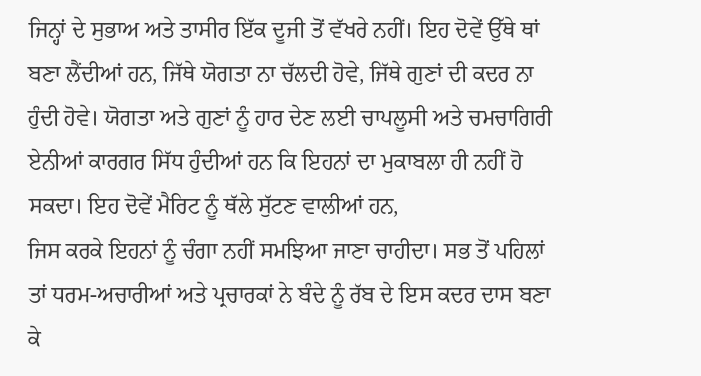ਜਿਨ੍ਹਾਂ ਦੇ ਸੁਭਾਅ ਅਤੇ ਤਾਸੀਰ ਇੱਕ ਦੂਜੀ ਤੋਂ ਵੱਖਰੇ ਨਹੀਂ। ਇਹ ਦੋਵੇਂ ਉੱਥੇ ਥਾਂ ਬਣਾ ਲੈਂਦੀਆਂ ਹਨ, ਜਿੱਥੇ ਯੋਗਤਾ ਨਾ ਚੱਲਦੀ ਹੋਵੇ, ਜਿੱਥੇ ਗੁਣਾਂ ਦੀ ਕਦਰ ਨਾ
ਹੁੰਦੀ ਹੋਵੇ। ਯੋਗਤਾ ਅਤੇ ਗੁਣਾਂ ਨੂੰ ਹਾਰ ਦੇਣ ਲਈ ਚਾਪਲੂਸੀ ਅਤੇ ਚਮਚਾਗਿਰੀ ਏਨੀਆਂ ਕਾਰਗਰ ਸਿੱਧ ਹੁੰਦੀਆਂ ਹਨ ਕਿ ਇਹਨਾਂ ਦਾ ਮੁਕਾਬਲਾ ਹੀ ਨਹੀਂ ਹੋ ਸਕਦਾ। ਇਹ ਦੋਵੇਂ ਮੈਰਿਟ ਨੂੰ ਥੱਲੇ ਸੁੱਟਣ ਵਾਲੀਆਂ ਹਨ,
ਜਿਸ ਕਰਕੇ ਇਹਨਾਂ ਨੂੰ ਚੰਗਾ ਨਹੀਂ ਸਮਝਿਆ ਜਾਣਾ ਚਾਹੀਦਾ। ਸਭ ਤੋਂ ਪਹਿਲਾਂ ਤਾਂ ਧਰਮ-ਅਚਾਰੀਆਂ ਅਤੇ ਪ੍ਰਚਾਰਕਾਂ ਨੇ ਬੰਦੇ ਨੂੰ ਰੱਬ ਦੇ ਇਸ ਕਦਰ ਦਾਸ ਬਣਾ ਕੇ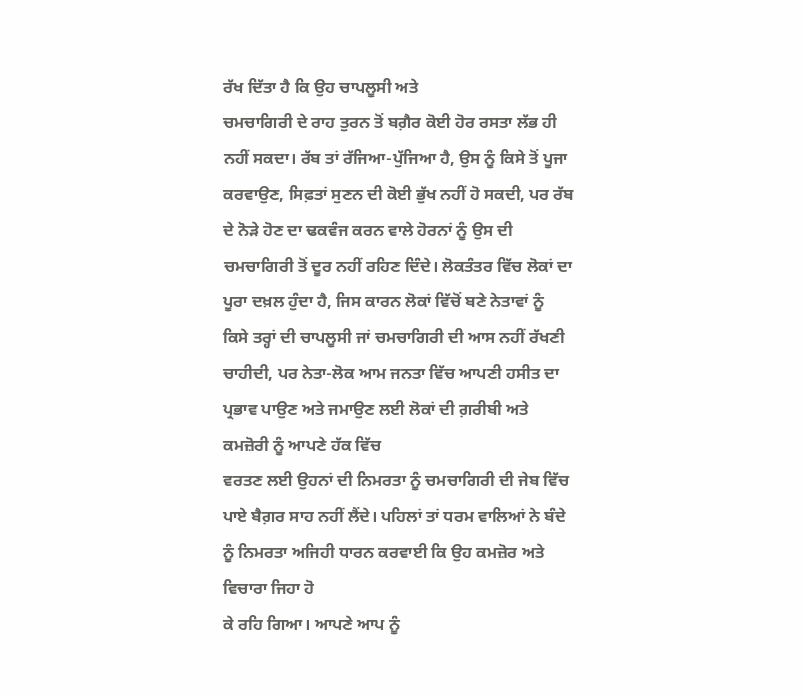ਰੱਖ ਦਿੱਤਾ ਹੈ ਕਿ ਉਹ ਚਾਪਲੂਸੀ ਅਤੇ
ਚਮਚਾਗਿਰੀ ਦੇ ਰਾਹ ਤੁਰਨ ਤੋਂ ਬਗ਼ੈਰ ਕੋਈ ਹੋਰ ਰਸਤਾ ਲੱਭ ਹੀ ਨਹੀਂ ਸਕਦਾ। ਰੱਬ ਤਾਂ ਰੱਜਿਆ-ਪੁੱਜਿਆ ਹੈ, ਉਸ ਨੂੰ ਕਿਸੇ ਤੋਂ ਪੂਜਾ ਕਰਵਾਉਣ, ਸਿਫ਼ਤਾਂ ਸੁਣਨ ਦੀ ਕੋਈ ਭੁੱਖ ਨਹੀਂ ਹੋ ਸਕਦੀ, ਪਰ ਰੱਬ
ਦੇ ਨੋੜੇ ਹੋਣ ਦਾ ਢਕਵੰਜ ਕਰਨ ਵਾਲੇ ਹੋਰਨਾਂ ਨੂੰ ਉਸ ਦੀ ਚਮਚਾਗਿਰੀ ਤੋਂ ਦੂਰ ਨਹੀਂ ਰਹਿਣ ਦਿੰਦੇ। ਲੋਕਤੰਤਰ ਵਿੱਚ ਲੋਕਾਂ ਦਾ ਪੂਰਾ ਦਖ਼ਲ ਹੁੰਦਾ ਹੈ, ਜਿਸ ਕਾਰਨ ਲੋਕਾਂ ਵਿੱਚੋਂ ਬਣੇ ਨੇਤਾਵਾਂ ਨੂੰ
ਕਿਸੇ ਤਰ੍ਹਾਂ ਦੀ ਚਾਪਲੂਸੀ ਜਾਂ ਚਮਚਾਗਿਰੀ ਦੀ ਆਸ ਨਹੀਂ ਰੱਖਣੀ ਚਾਹੀਦੀ, ਪਰ ਨੇਤਾ-ਲੋਕ ਆਮ ਜਨਤਾ ਵਿੱਚ ਆਪਣੀ ਹਸੀਤ ਦਾ ਪ੍ਰਭਾਵ ਪਾਉਣ ਅਤੇ ਜਮਾਉਣ ਲਈ ਲੋਕਾਂ ਦੀ ਗ਼ਰੀਬੀ ਅਤੇ ਕਮਜ਼ੋਰੀ ਨੂੰ ਆਪਣੇ ਹੱਕ ਵਿੱਚ
ਵਰਤਣ ਲਈ ਉਹਨਾਂ ਦੀ ਨਿਮਰਤਾ ਨੂੰ ਚਮਚਾਗਿਰੀ ਦੀ ਜੇਬ ਵਿੱਚ ਪਾਏ ਬੈਗ਼ਰ ਸਾਹ ਨਹੀਂ ਲੈਂਦੇ। ਪਹਿਲਾਂ ਤਾਂ ਧਰਮ ਵਾਲਿਆਂ ਨੇ ਬੰਦੇ ਨੂੰ ਨਿਮਰਤਾ ਅਜਿਹੀ ਧਾਰਨ ਕਰਵਾਈ ਕਿ ਉਹ ਕਮਜ਼ੋਰ ਅਤੇ ਵਿਚਾਰਾ ਜਿਹਾ ਹੋ
ਕੇ ਰਹਿ ਗਿਆ। ਆਪਣੇ ਆਪ ਨੂੰ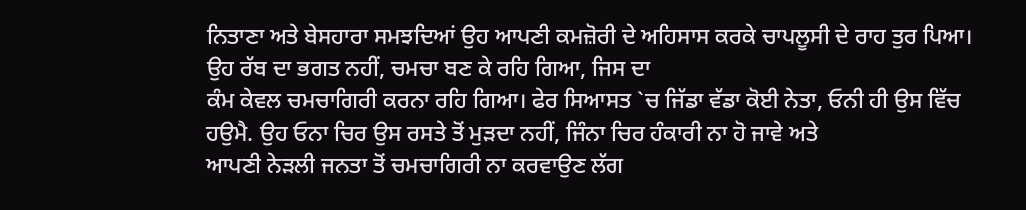ਨਿਤਾਣਾ ਅਤੇ ਬੇਸਹਾਰਾ ਸਮਝਦਿਆਂ ਉਹ ਆਪਣੀ ਕਮਜ਼ੋਰੀ ਦੇ ਅਹਿਸਾਸ ਕਰਕੇ ਚਾਪਲੂਸੀ ਦੇ ਰਾਹ ਤੁਰ ਪਿਆ। ਉਹ ਰੱਬ ਦਾ ਭਗਤ ਨਹੀਂ, ਚਮਚਾ ਬਣ ਕੇ ਰਹਿ ਗਿਆ, ਜਿਸ ਦਾ
ਕੰਮ ਕੇਵਲ ਚਮਚਾਗਿਰੀ ਕਰਨਾ ਰਹਿ ਗਿਆ। ਫੇਰ ਸਿਆਸਤ `ਚ ਜਿੱਡਾ ਵੱਡਾ ਕੋਈ ਨੇਤਾ, ਓਨੀ ਹੀ ਉਸ ਵਿੱਚ ਹਉਮੈ. ਉਹ ਓਨਾ ਚਿਰ ਉਸ ਰਸਤੇ ਤੋਂ ਮੁੜਦਾ ਨਹੀਂ, ਜਿੰਨਾ ਚਿਰ ਹੰਕਾਰੀ ਨਾ ਹੋ ਜਾਵੇ ਅਤੇ
ਆਪਣੀ ਨੇੜਲੀ ਜਨਤਾ ਤੋਂ ਚਮਚਾਗਿਰੀ ਨਾ ਕਰਵਾਉਣ ਲੱਗ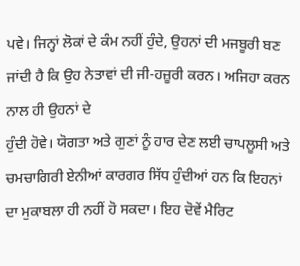ਪਵੇ। ਜਿਨ੍ਹਾਂ ਲੋਕਾਂ ਦੇ ਕੰਮ ਨਹੀਂ ਹੁੰਦੇ, ਉਹਨਾਂ ਦੀ ਮਜਬੂਰੀ ਬਣ ਜਾਂਦੀ ਹੈ ਕਿ ਉਹ ਨੇਤਾਵਾਂ ਦੀ ਜੀ-ਹਜ਼ੂਰੀ ਕਰਨ। ਅਜਿਹਾ ਕਰਨ ਨਾਲ ਹੀ ਉਹਨਾਂ ਦੇ
ਹੁੰਦੀ ਹੋਵੇ। ਯੋਗਤਾ ਅਤੇ ਗੁਣਾਂ ਨੂੰ ਹਾਰ ਦੇਣ ਲਈ ਚਾਪਲੂਸੀ ਅਤੇ ਚਮਚਾਗਿਰੀ ਏਨੀਆਂ ਕਾਰਗਰ ਸਿੱਧ ਹੁੰਦੀਆਂ ਹਨ ਕਿ ਇਹਨਾਂ ਦਾ ਮੁਕਾਬਲਾ ਹੀ ਨਹੀਂ ਹੋ ਸਕਦਾ। ਇਹ ਦੋਵੇਂ ਮੈਰਿਟ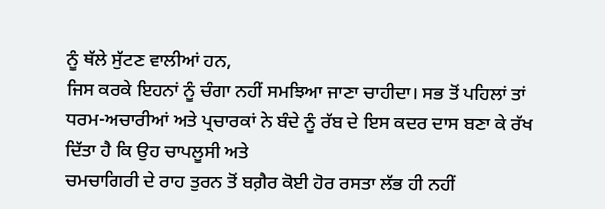ਨੂੰ ਥੱਲੇ ਸੁੱਟਣ ਵਾਲੀਆਂ ਹਨ,
ਜਿਸ ਕਰਕੇ ਇਹਨਾਂ ਨੂੰ ਚੰਗਾ ਨਹੀਂ ਸਮਝਿਆ ਜਾਣਾ ਚਾਹੀਦਾ। ਸਭ ਤੋਂ ਪਹਿਲਾਂ ਤਾਂ ਧਰਮ-ਅਚਾਰੀਆਂ ਅਤੇ ਪ੍ਰਚਾਰਕਾਂ ਨੇ ਬੰਦੇ ਨੂੰ ਰੱਬ ਦੇ ਇਸ ਕਦਰ ਦਾਸ ਬਣਾ ਕੇ ਰੱਖ ਦਿੱਤਾ ਹੈ ਕਿ ਉਹ ਚਾਪਲੂਸੀ ਅਤੇ
ਚਮਚਾਗਿਰੀ ਦੇ ਰਾਹ ਤੁਰਨ ਤੋਂ ਬਗ਼ੈਰ ਕੋਈ ਹੋਰ ਰਸਤਾ ਲੱਭ ਹੀ ਨਹੀਂ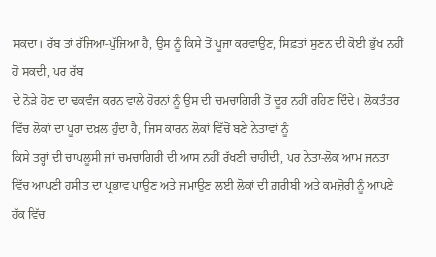ਸਕਦਾ। ਰੱਬ ਤਾਂ ਰੱਜਿਆ-ਪੁੱਜਿਆ ਹੈ, ਉਸ ਨੂੰ ਕਿਸੇ ਤੋਂ ਪੂਜਾ ਕਰਵਾਉਣ, ਸਿਫ਼ਤਾਂ ਸੁਣਨ ਦੀ ਕੋਈ ਭੁੱਖ ਨਹੀਂ ਹੋ ਸਕਦੀ, ਪਰ ਰੱਬ
ਦੇ ਨੋੜੇ ਹੋਣ ਦਾ ਢਕਵੰਜ ਕਰਨ ਵਾਲੇ ਹੋਰਨਾਂ ਨੂੰ ਉਸ ਦੀ ਚਮਚਾਗਿਰੀ ਤੋਂ ਦੂਰ ਨਹੀਂ ਰਹਿਣ ਦਿੰਦੇ। ਲੋਕਤੰਤਰ ਵਿੱਚ ਲੋਕਾਂ ਦਾ ਪੂਰਾ ਦਖ਼ਲ ਹੁੰਦਾ ਹੈ, ਜਿਸ ਕਾਰਨ ਲੋਕਾਂ ਵਿੱਚੋਂ ਬਣੇ ਨੇਤਾਵਾਂ ਨੂੰ
ਕਿਸੇ ਤਰ੍ਹਾਂ ਦੀ ਚਾਪਲੂਸੀ ਜਾਂ ਚਮਚਾਗਿਰੀ ਦੀ ਆਸ ਨਹੀਂ ਰੱਖਣੀ ਚਾਹੀਦੀ, ਪਰ ਨੇਤਾ-ਲੋਕ ਆਮ ਜਨਤਾ ਵਿੱਚ ਆਪਣੀ ਹਸੀਤ ਦਾ ਪ੍ਰਭਾਵ ਪਾਉਣ ਅਤੇ ਜਮਾਉਣ ਲਈ ਲੋਕਾਂ ਦੀ ਗ਼ਰੀਬੀ ਅਤੇ ਕਮਜ਼ੋਰੀ ਨੂੰ ਆਪਣੇ ਹੱਕ ਵਿੱਚ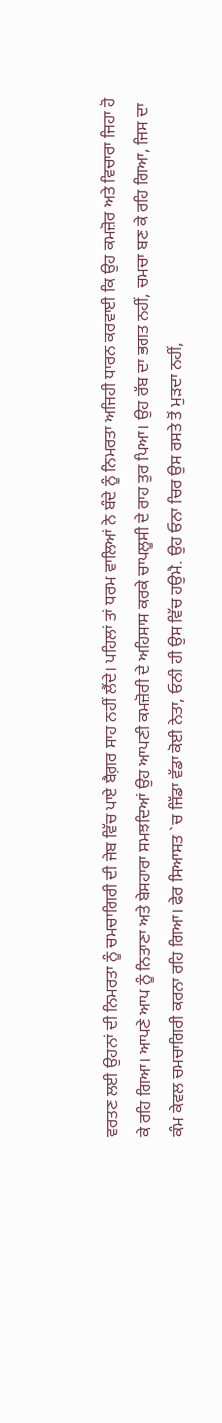ਵਰਤਣ ਲਈ ਉਹਨਾਂ ਦੀ ਨਿਮਰਤਾ ਨੂੰ ਚਮਚਾਗਿਰੀ ਦੀ ਜੇਬ ਵਿੱਚ ਪਾਏ ਬੈਗ਼ਰ ਸਾਹ ਨਹੀਂ ਲੈਂਦੇ। ਪਹਿਲਾਂ ਤਾਂ ਧਰਮ ਵਾਲਿਆਂ ਨੇ ਬੰਦੇ ਨੂੰ ਨਿਮਰਤਾ ਅਜਿਹੀ ਧਾਰਨ ਕਰਵਾਈ ਕਿ ਉਹ ਕਮਜ਼ੋਰ ਅਤੇ ਵਿਚਾਰਾ ਜਿਹਾ ਹੋ
ਕੇ ਰਹਿ ਗਿਆ। ਆਪਣੇ ਆਪ ਨੂੰ ਨਿਤਾਣਾ ਅਤੇ ਬੇਸਹਾਰਾ ਸਮਝਦਿਆਂ ਉਹ ਆਪਣੀ ਕਮਜ਼ੋਰੀ ਦੇ ਅਹਿਸਾਸ ਕਰਕੇ ਚਾਪਲੂਸੀ ਦੇ ਰਾਹ ਤੁਰ ਪਿਆ। ਉਹ ਰੱਬ ਦਾ ਭਗਤ ਨਹੀਂ, ਚਮਚਾ ਬਣ ਕੇ ਰਹਿ ਗਿਆ, ਜਿਸ ਦਾ
ਕੰਮ ਕੇਵਲ ਚਮਚਾਗਿਰੀ ਕਰਨਾ ਰਹਿ ਗਿਆ। ਫੇਰ ਸਿਆਸਤ `ਚ ਜਿੱਡਾ ਵੱਡਾ ਕੋਈ ਨੇਤਾ, ਓਨੀ ਹੀ ਉਸ ਵਿੱਚ ਹਉਮੈ. ਉਹ ਓਨਾ ਚਿਰ ਉਸ ਰਸਤੇ ਤੋਂ ਮੁੜਦਾ ਨਹੀਂ,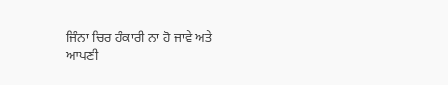ਜਿੰਨਾ ਚਿਰ ਹੰਕਾਰੀ ਨਾ ਹੋ ਜਾਵੇ ਅਤੇ
ਆਪਣੀ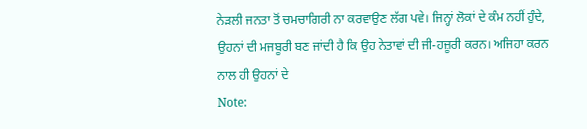ਨੇੜਲੀ ਜਨਤਾ ਤੋਂ ਚਮਚਾਗਿਰੀ ਨਾ ਕਰਵਾਉਣ ਲੱਗ ਪਵੇ। ਜਿਨ੍ਹਾਂ ਲੋਕਾਂ ਦੇ ਕੰਮ ਨਹੀਂ ਹੁੰਦੇ, ਉਹਨਾਂ ਦੀ ਮਜਬੂਰੀ ਬਣ ਜਾਂਦੀ ਹੈ ਕਿ ਉਹ ਨੇਤਾਵਾਂ ਦੀ ਜੀ-ਹਜ਼ੂਰੀ ਕਰਨ। ਅਜਿਹਾ ਕਰਨ ਨਾਲ ਹੀ ਉਹਨਾਂ ਦੇ
Note: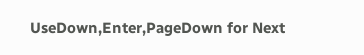UseDown,Enter,PageDown for Next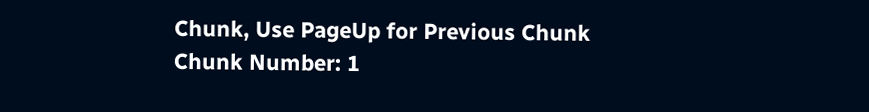Chunk, Use PageUp for Previous Chunk
Chunk Number: 1